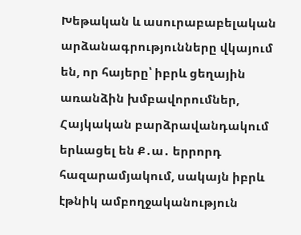Խեթական և ասուրաբաբելական արձանագրությունները վկայում են, որ հայերը՝ իբրև ցեղային առանձին խմբավորումներ, Հայկական բարձրավանդակում երևացել են Ք․ա․ երրորդ հազարամյակում, սակայն իբրև էթնիկ ամբողջականություն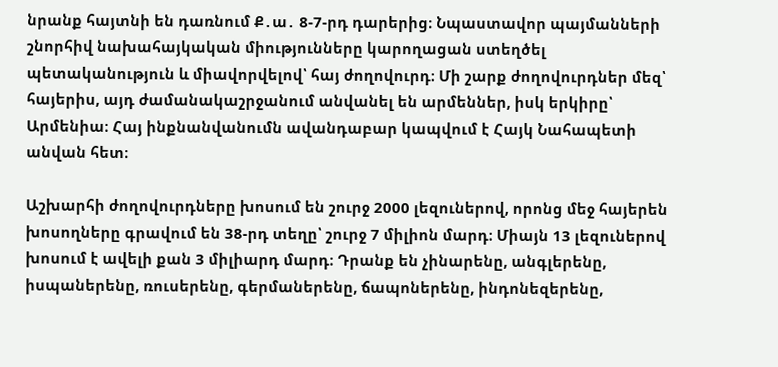նրանք հայտնի են դառնում Ք․ա․ 8-7-րդ դարերից։ Նպաստավոր պայմանների շնորհիվ նախահայկական միությունները կարողացան ստեղծել պետականություն և միավորվելով՝ հայ ժողովուրդ։ Մի շարք ժողովուրդներ մեզ՝ հայերիս, այդ ժամանակաշրջանում անվանել են արմեններ, իսկ երկիրը՝ Արմենիա։ Հայ ինքնանվանումն ավանդաբար կապվում է Հայկ Նահապետի անվան հետ։

Աշխարհի ժողովուրդները խոսում են շուրջ 2000 լեզուներով, որոնց մեջ հայերեն խոսողները գրավում են 38-րդ տեղը՝ շուրջ 7 միլիոն մարդ։ Միայն 13 լեզուներով խոսում է ավելի քան 3 միլիարդ մարդ։ Դրանք են չինարենը, անգլերենը, իսպաներենը, ռուսերենը, գերմաներենը, ճապոներենը, ինդոնեզերենը,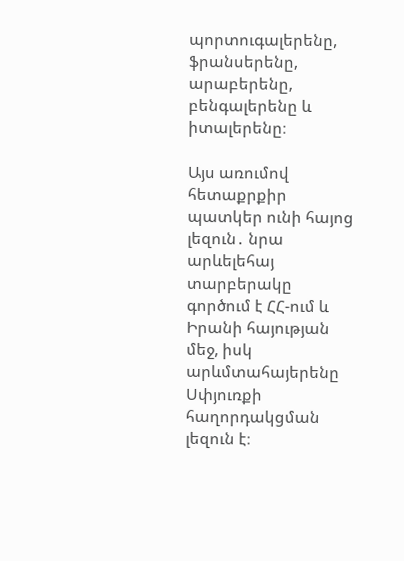պորտուգալերենը, ֆրանսերենը, արաբերենը, բենգալերենը և իտալերենը։

Այս առումով հետաքրքիր պատկեր ունի հայոց լեզուն․ նրա արևելեհայ տարբերակը գործում է ՀՀ-ում և Իրանի հայության մեջ, իսկ արևմտահայերենը Սփյուռքի հաղորդակցման լեզուն է։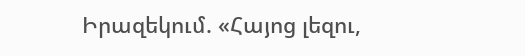Իրազեկում. «Հայոց լեզու,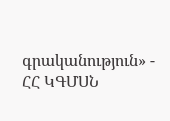գրականություն» - ՀՀ ԿԳՄՍՆ